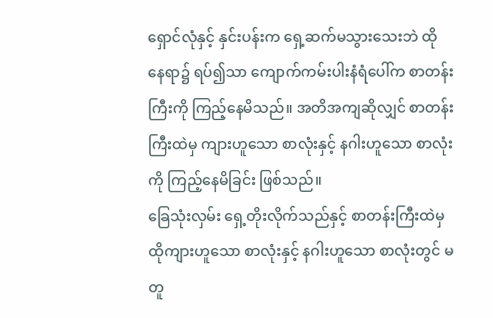ရှောင်လုံနှင့် နှင်းပန်းက ရှေ့ဆက်မသွားသေးဘဲ ထိုနေရာ၌ ရပ်၍သာ ကျောက်ကမ်းပါးနံရံပေါ်က စာတန်းကြီးကို ကြည့်နေမိသည်။ အတိအကျဆိုလျှင် စာတန်းကြီးထဲမှ ကျားဟူသော စာလုံးနှင့် နဂါးဟူသော စာလုံးကို ကြည့်နေမိခြင်း ဖြစ်သည်။
ခြေသုံးလှမ်း ရှေ့တိုးလိုက်သည်နှင့် စာတန်းကြီးထဲမှ ထိုကျားဟူသော စာလုံးနှင့် နဂါးဟူသော စာလုံးတွင် မတူ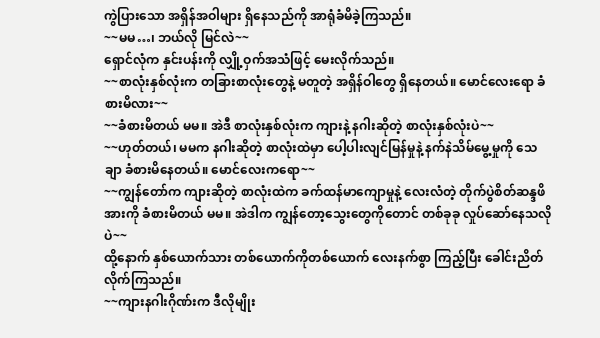ကွဲပြားသော အရှိန်အဝါများ ရှိနေသည်ကို အာရုံခံမိခဲ့ကြသည်။
~~မမ…၊ ဘယ်လို မြင်လဲ~~
ရှောင်လုံက နှင်းပန်းကို လျှို့ဝှက်အသံဖြင့် မေးလိုက်သည်။
~~စာလုံးနှစ်လုံးက တခြားစာလုံးတွေနဲ့ မတူတဲ့ အရှိန်ဝါတွေ ရှိနေတယ်။ မောင်လေးရော ခံစားမိလား~~
~~ခံစားမိတယ် မမ။ အဲဒီ စာလုံးနှစ်လုံးက ကျားနဲ့ နဂါးဆိုတဲ့ စာလုံးနှစ်လုံးပဲ~~
~~ဟုတ်တယ်၊ မမက နဂါးဆိုတဲ့ စာလုံးထဲမှာ ပေါ့ပါးလျင်မြန်မှုနဲ့ နက်နဲသိမ်မွေ့မှုကို သေချာ ခံစားမိနေတယ်။ မောင်လေးကရော~~
~~ကျွန်တော်က ကျားဆိုတဲ့ စာလုံးထဲက ခက်ထန်မာကျောမှုနဲ့ လေးလံတဲ့ တိုက်ပွဲစိတ်ဆန္ဒဖိအားကို ခံစားမိတယ် မမ။ အဲဒါက ကျွန်တော့သွေးတွေကိုတောင် တစ်ခုခု လှုပ်ဆော်နေသလိုပဲ~~
ထို့နောက် နှစ်ယောက်သား တစ်ယောက်ကိုတစ်ယောက် လေးနက်စွာ ကြည့်ပြီး ခေါင်းညိတ်လိုက်ကြသည်။
~~ကျားနဂါးဂိုဏ်းက ဒီလိုမျိုး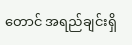တောင် အရည်ချင်းရှိ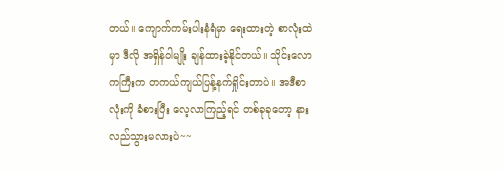တယ်။ ကျောက်ကမ်းပါးနံရံမှာ ရေးထားတဲ့ စာလုံးထဲမှာ ဒီလို အရှိန်ဝါမျိုး ချန်ထားခဲ့နိုင်တယ်။ သိုင်းလောကကြီးက တကယ်ကျယ်ပြန့်နက်ရှိုင်းတာပဲ။ အဒီစာလုံးကို ခံစားပြီး လေ့လာကြည့်ရင် တစ်ခုခုတော့ နားလည်သွားမလားပဲ~~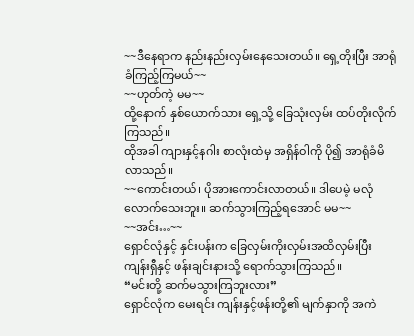~~ဒီနေရာက နည်းနည်းလှမ်းနေသေးတယ်။ ရှေ့တိုးပြီး အာရုံခံကြည့်ကြမယ်~~
~~ဟုတ်ကဲ့ မမ~~
ထို့နောက် နှစ်ယောက်သား ရှေ့သို့ ခြေသုံးလှမ်း ထပ်တိုးလိုက်ကြသည်။
ထိုအခါ ကျားနှင့်နဂါး စာလုံးထဲမှ အရှိန်ဝါကို ပို၍ အာရုံခံမိလာသည်။
~~ကောင်းတယ်၊ ပိုအားကောင်းလာတယ်။ ဒါပေမဲ့ မလုံလောက်သေးဘူး။ ဆက်သွားကြည့်ရအောင် မမ~~
~~အင်း…~~
ရှောင်လုံနှင့် နှင်းပန်းက ခြေလှမ်းကိုးလှမ်းအထိလှမ်းပြီး ကျန်းရှီနှင့် ဖန်းချင်းနားသို့ ရောက်သွားကြသည်။
“မင်းတို့ ဆက်မသွားကြဘူးလား”
ရှောင်လုံက မေးရင်း ကျန်းနှင့်ဖန်းတို့၏ မျက်နှာကို အကဲ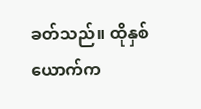ခတ်သည်။ ထိုနှစ်ယောက်က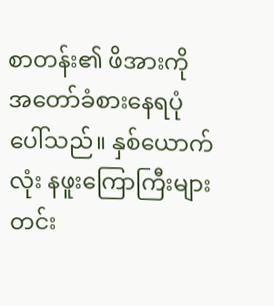စာတန်း၏ ဖိအားကို အတော်ခံစားနေရပုံပေါ်သည်။ နှစ်ယောက်လုံး နဖူးကြောကြီးများ တင်း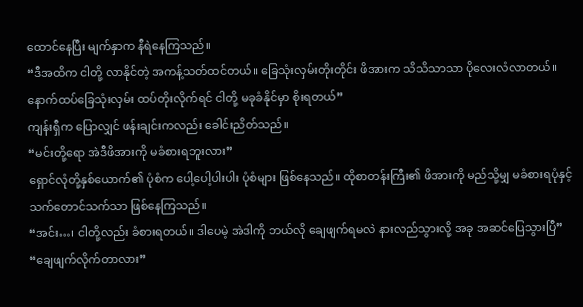ထောင်နေပြီး မျက်နှာက နီရဲနေကြသည်။
“ဒီအထိက ငါတို့ လာနိုင်တဲ့ အကန့်သတ်ထင်တယ်။ ခြေသုံးလှမ်းတိုးတိုင်း ဖိအားက သိသိသာသာ ပိုလေးလံလာတယ်။ နောက်ထပ်ခြေသုံးလှမ်း ထပ်တိုးလိုက်ရင် ငါတို့ မခုခံနိုင်မှာ စိုးရတယ်”
ကျန်းရှီက ပြောလျှင် ဖန်းချင်းကလည်း ခေါင်းညိတ်သည်။
“မင်းတို့ရော အဲဒီဖိအားကို မခံစားရဘူးလား”
ရှောင်လုံတို့နှစ်ယောက်၏ ပုံစံက ပေါ့ပေါ့ပါးပါး ပုံစံများ ဖြစ်နေသည်။ ထိုစာတန်းကြီး၏ ဖိအားကို မည်သို့မျှ မခံစားရပုံနှင့် သက်တောင်သက်သာ ဖြစ်နေကြသည်။
“အင်း…၊ ငါတို့လည်း ခံစားရတယ်။ ဒါပေမဲ့ အဲဒါကို ဘယ်လို ချေဖျက်ရမလဲ နားလည်သွားလို့ အခု အဆင်ပြေသွားပြီ”
“ချေဖျက်လိုက်တာလား”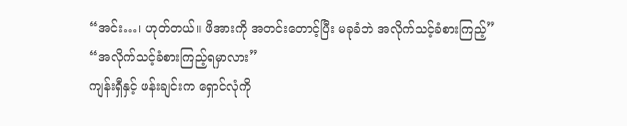“အင်း…၊ ဟုတ်တယ်။ ဖိအားကို အတင်းတောင့်ပြီး မခုခံဘဲ အလိုက်သင့်ခံစားကြည့်”
“အလိုက်သင့်ခံစားကြည့်ရမှာလား”
ကျန်းရှီနှင့် ဖန်းချင်းက ရှောင်လုံကို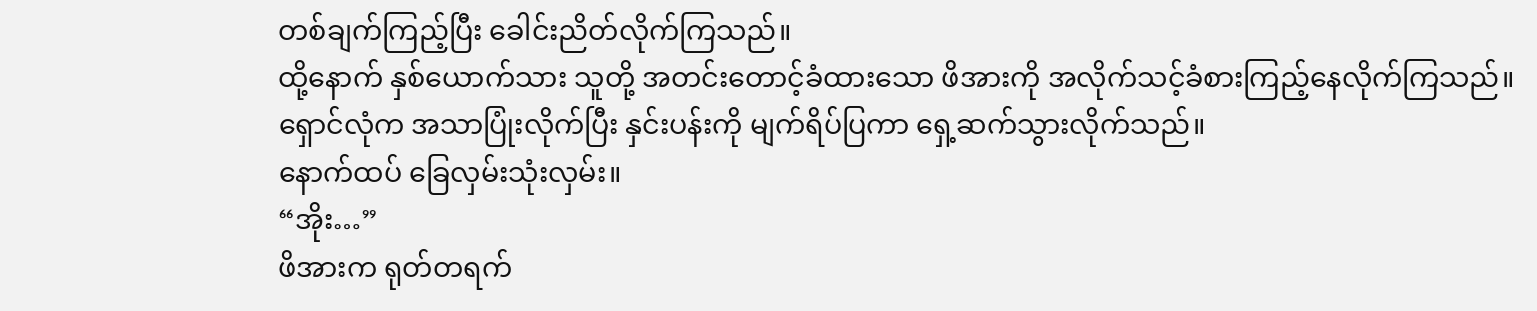တစ်ချက်ကြည့်ပြီး ခေါင်းညိတ်လိုက်ကြသည်။
ထို့နောက် နှစ်ယောက်သား သူတို့ အတင်းတောင့်ခံထားသော ဖိအားကို အလိုက်သင့်ခံစားကြည့်နေလိုက်ကြသည်။
ရှောင်လုံက အသာပြုံးလိုက်ပြီး နှင်းပန်းကို မျက်ရိပ်ပြကာ ရှေ့ဆက်သွားလိုက်သည်။
နောက်ထပ် ခြေလှမ်းသုံးလှမ်း။
“အိုး…”
ဖိအားက ရုတ်တရက်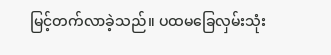မြင့်တက်လာခဲ့သည်။ ပထမခြေလှမ်းသုံး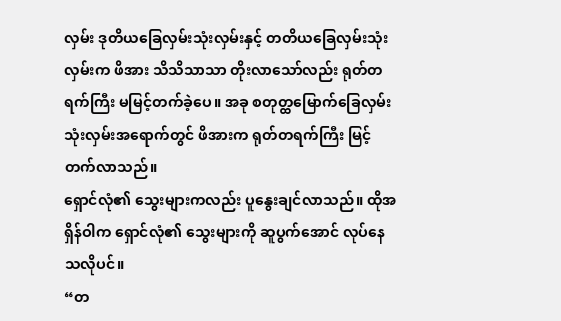လှမ်း ဒုတိယခြေလှမ်းသုံးလှမ်းနှင့် တတိယခြေလှမ်းသုံးလှမ်းက ဖိအား သိသိသာသာ တိုးလာသော်လည်း ရုတ်တရက်ကြီး မမြင့်တက်ခဲ့ပေ။ အခု စတုတ္ထမြောက်ခြေလှမ်းသုံးလှမ်းအရောက်တွင် ဖိအားက ရုတ်တရက်ကြီး မြင့်တက်လာသည်။
ရှောင်လုံ၏ သွေးများကလည်း ပူနွေးချင်လာသည်။ ထိုအရှိန်ဝါက ရှောင်လုံ၏ သွေးများကို ဆူပွက်အောင် လုပ်နေသလိုပင်။
“တ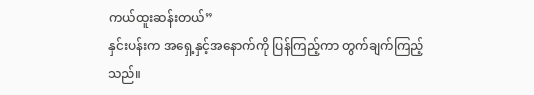ကယ်ထူးဆန်းတယ်”
နှင်းပန်းက အရှေ့နှင့်အနောက်ကို ပြန်ကြည့်ကာ တွက်ချက်ကြည့်သည်။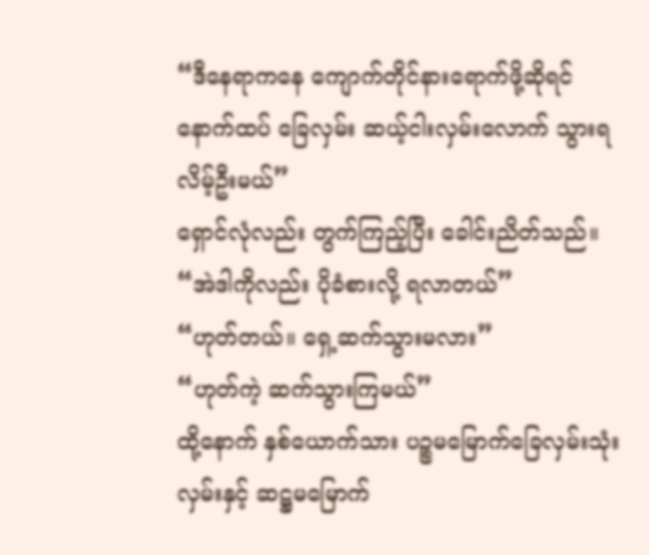“ဒီနေရာကနေ ကျောက်တိုင်နားရောက်ဖို့ဆိုရင် နောက်ထပ် ခြေလှမ်း ဆယ့်ငါးလှမ်းလောက် သွားရလိမ့်ဦးမယ်”
ရှောင်လုံလည်း တွက်ကြည့်ပြီး ခေါင်းညိတ်သည်။
“အဲဒါကိုလည်း ပိုခံစားလို့ ရလာတယ်”
“ဟုတ်တယ်။ ရှေ့ဆက်သွားမလား”
“ဟုတ်ကဲ့ ဆက်သွားကြမယ်”
ထို့နောက် နှစ်ယောက်သား ပဉ္စမမြောက်ခြေလှမ်းသုံးလှမ်းနှင့် ဆဋ္ဌမမြောက်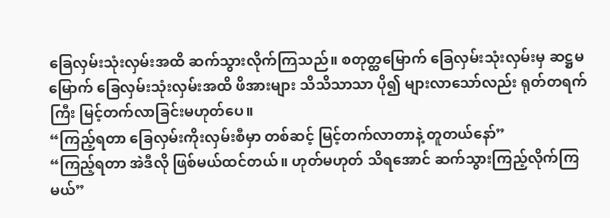ခြေလှမ်းသုံးလှမ်းအထိ ဆက်သွားလိုက်ကြသည်။ စတုတ္ထမြောက် ခြေလှမ်းသုံးလှမ်းမှ ဆဋ္ဌမမြောက် ခြေလှမ်းသုံးလှမ်းအထိ ဖိအားများ သိသိသာသာ ပို၍ များလာသော်လည်း ရုတ်တရက်ကြီး မြင့်တက်လာခြင်းမဟုတ်ပေ။
“ကြည့်ရတာ ခြေလှမ်းကိုးလှမ်းစီမှာ တစ်ဆင့် မြင့်တက်လာတာနဲ့ တူတယ်နော်”
“ကြည့်ရတာ အဲဒီလို ဖြစ်မယ်ထင်တယ်။ ဟုတ်မဟုတ် သိရအောင် ဆက်သွားကြည့်လိုက်ကြမယ်”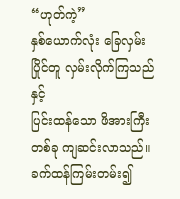“ဟုတ်ကဲ့”
နှစ်ယောက်လုံး ခြေလှမ်းပြိုင်တူ လှမ်းလိုက်ကြသည်နှင့်
ပြင်းထန်သော ဖိအားကြီးတစ်ခု ကျဆင်းလာသည်။ ခက်ထန်ကြမ်းတမ်း၍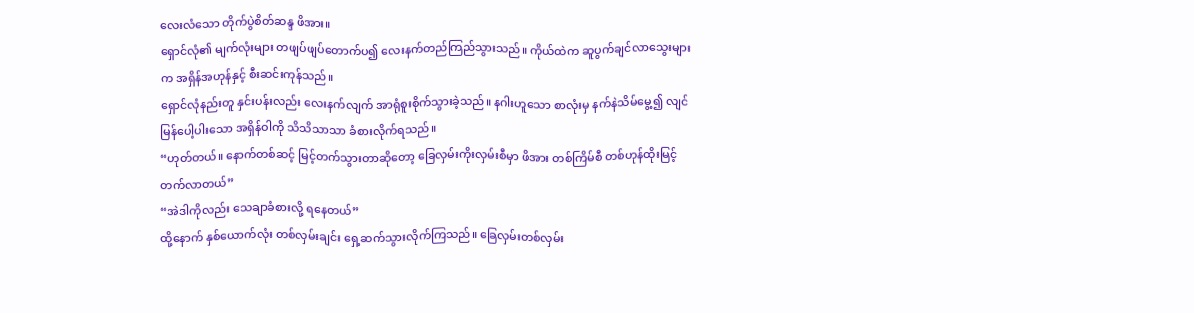လေးလံသော တိုက်ပွဲစိတ်ဆန္ဒ ဖိအား။
ရှောင်လုံ၏ မျက်လုံးများ တဖျပ်ဖျပ်တောက်ပ၍ လေးနက်တည်ကြည်သွားသည်။ ကိုယ်ထဲက ဆူပွက်ချင်လာသွေးများက အရှိန်အဟုန်နှင့် စီးဆင်းကုန်သည်။
ရှောင်လုံနည်းတူ နှင်းပန်းလည်း လေးနက်လျက် အာရုံစူးစိုက်သွားခဲ့သည်။ နဂါးဟူသော စာလုံးမှ နက်နဲသိမ်မွေ့၍ လျင်မြန်ပေါ့ပါးသော အရှိန်ဝါကို သိသိသာသာ ခံစားလိုက်ရသည်။
“ဟုတ်တယ်။ နောက်တစ်ဆင့် မြင့်တက်သွားတာဆိုတော့ ခြေလှမ်းကိုးလှမ်းစီမှာ ဖိအား တစ်ကြိမ်စီ တစ်ဟုန်ထိုးမြင့်တက်လာတယ်”
“အဲဒါကိုလည်း သေချာခံစားလို့ ရနေတယ်”
ထို့နောက် နှစ်ယောက်လုံး တစ်လှမ်းချင်း ရှေ့ဆက်သွားလိုက်ကြသည်။ ခြေလှမ်းတစ်လှမ်း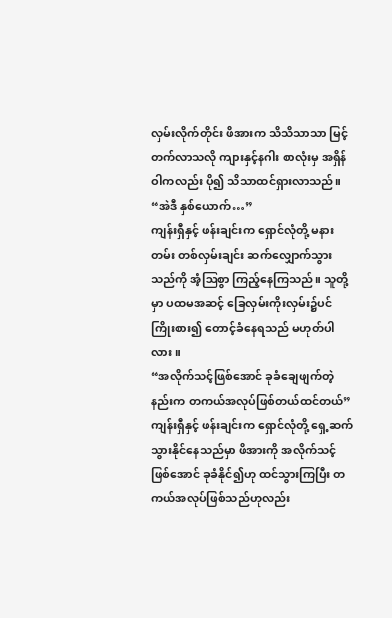လှမ်းလိုက်တိုင်း ဖိအားက သိသိသာသာ မြင့်တက်လာသလို ကျားနှင့်နဂါး စာလုံးမှ အရှိန်ဝါကလည်း ပို၍ သိသာထင်ရှားလာသည်။
“အဲဒီ နှစ်ယောက်…”
ကျန်းရှီနှင့် ဖန်းချင်းက ရှောင်လုံတို့ မနားတမ်း တစ်လှမ်းချင်း ဆက်လျှောက်သွားသည်ကို အံ့ဩစွာ ကြည့်နေကြသည်။ သူတို့မှာ ပထမအဆင့် ခြေလှမ်းကိုးလှမ်း၌ပင် ကြိုးစား၍ တောင့်ခံနေရသည် မဟုတ်ပါလား။
“အလိုက်သင့်ဖြစ်အောင် ခုခံချေဖျက်တဲ့နည်းက တကယ်အလုပ်ဖြစ်တယ်ထင်တယ်”
ကျန်းရှီနှင့် ဖန်းချင်းက ရှောင်လုံတို့ ရှေ့ဆက်သွားနိုင်နေသည်မှာ ဖိအားကို အလိုက်သင့်ဖြစ်အောင် ခုခံနိုင်၍ဟု ထင်သွားကြပြီး တကယ်အလုပ်ဖြစ်သည်ဟုလည်း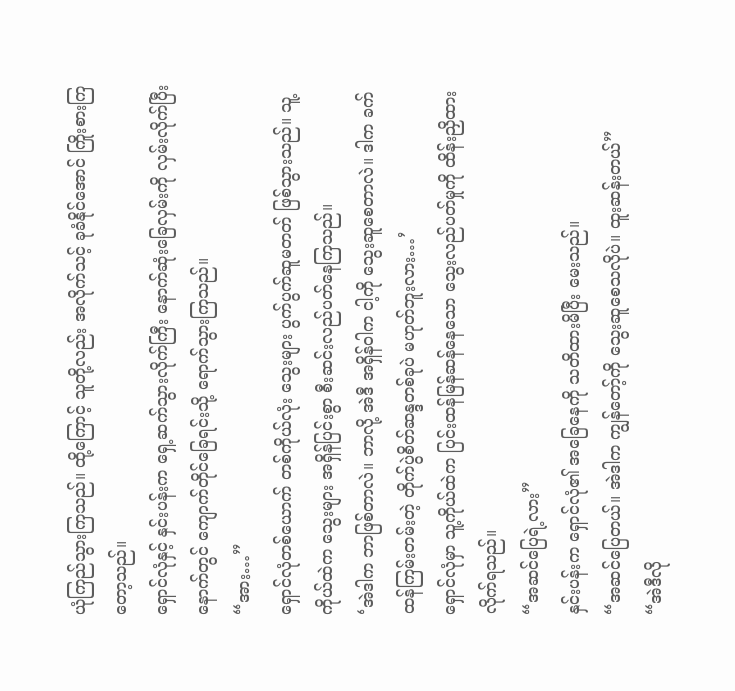ယုံကြည်သွားကြသည်။ ထို့ကြောင့် သူတို့လည်း အလိုက်သင့် ခုခံနိုင်အောင် ကြိုးစားကြတော့သည်။
ရှောင်လုံနှင့် နှင်းပန်းက ရှေ့ဆက်သွားလိုက်ကြီး နောက်ဆုံးခြေလှမ်းကို လှမ်းလိုက်ပြီးနောက်တွင် ကျောက်တိုင်ခြေရင်းသို့ ရောက်သွားကြသည်။
“အား…”
ရှောင်လုံတစ်ယောက် တစ်ကိုယ်လုံး သွေးများ ပွက်ပွက်ဆူမတတ် ဖြစ်သွားသည်။ သူ့ကိုယ်ထဲက သွေးများ အရှိန်ပြင်းစွာ စီးဆင်းလည်ပတ်နေကြသည်။
‘အဲဒါက ဘာဖြစ်တာလဲ။ ဘာလို့ အဲဒီ အရှိန်ဝါက ငါ့ကို သွေးဆူစေတာလဲ။ ဒါက ခက်ထန်ကြမ်းတမ်းတဲ့ တိုက်ပွဲစိတ်ဆန္ဒတစ်ခုပဲ မဟုတ်ဘူးလား…’
ရှောင်လုံမှာ သူ့ကိုယ်ထဲက ပြင်းထန်မြန်ဆန်နေသော သွေးလည်ပတ်မှုကို ထိန်းညှိထားလိုက်ရသည်။
“အဆင်ပြေရဲ့လား”
နှင်းပန်းက ရှောင်လုံ၏ အခြေနေကို သတိထားမိပြီး မေးသည်။
“အဆင်ပြေတယ်။ အဲဒါက ကျွန်တော့်ကို သွေးဆူစေသလိုပဲ။ ထူးဆန်းတယ်”
“အဲဒီလို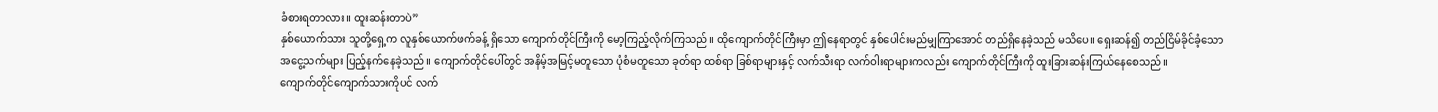ခံစားရတာလား။ ထူးဆန်းတာပဲ”
နှစ်ယောက်သား သူတို့ရှေ့က လူနှစ်ယောက်ဖက်ခန့် ရှိသော ကျောက်တိုင်ကြီးကို မော့ကြည့်လိုက်ကြသည်။ ထိုကျောက်တိုင်ကြီးမှာ ဤနေရာတွင် နှစ်ပေါင်းမည်မျှကြာအောင် တည်ရှိနေခဲ့သည် မသိပေ။ ရှေးဆန်၍ တည်ငြိမ်ခိုင်ခံ့သော အငွေ့သက်များ ပြည့်နက်နေခဲ့သည်။ ကျောက်တိုင်ပေါ်တွင် အနိမ့်အမြင့်မတူသော ပုံစံမတူသော ခုတ်ရာ ထစ်ရာ ခြစ်ရာများနှင့် လက်သီးရာ လက်ဝါးရာများကလည်း ကျောက်တိုင်ကြီးကို ထူးခြားဆန်းကြယ်နေစေသည်။
ကျောက်တိုင်ကျောက်သားကိုပင် လက်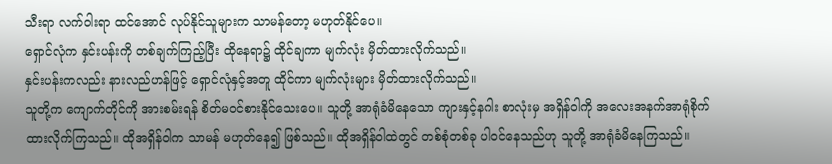သီးရာ လက်ဝါးရာ ထင်အောင် လုပ်နိုင်သူများက သာမန်တော့ မဟုတ်နိုင်ပေ။
ရှောင်လုံက နှင်းပန်းကို တစ်ချက်ကြည့်ပြီး ထိုနေရာ၌ ထိုင်ချကာ မျက်လုံး မှိတ်ထားလိုက်သည်။
နှင်းပန်းကလည်း နားလည်ဟန်ဖြင့် ရှောင်လုံနှင့်အတူ ထိုင်ကာ မျက်လုံးများ မှိတ်ထားလိုက်သည်။
သူတို့က ကျောက်တိုင်ကို အားစမ်းရန် စိတ်မဝင်စားနိုင်သေးပေ။ သူတို့ အာရုံခံမိနေသော ကျားနှင့်နဂါး စာလုံးမှ အရှိန်ဝါကို အလေးအနက်အာရုံစိုက်ထားလိုက်ကြသည်။ ထိုအရှိန်ဝါက သာမန် မဟုတ်နေ၍ ဖြစ်သည်။ ထိုအရှိန်ဝါထဲတွင် တစ်စုံတစ်ခု ပါဝင်နေသည်ဟု သူတို့ အာရုံခံမိနေကြသည်။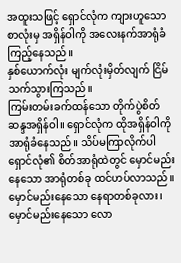အထူးသဖြင့် ရှောင်လုံက ကျားဟူသော စာလုံးမှ အရှိန်ဝါကို အလေးနက်အာရုံခံကြည့်နေသည်။
နှစ်ယောက်လုံး မျက်လုံးမှိတ်လျက် ငြိမ်သက်သွားကြသည်။
ကြမ်းတမ်းခက်ထန်သော တိုက်ပွဲစိတ်ဆန္ဒအရှိန်ဝါ။ ရှောင်လုံက ထိုအရှိန်ဝါကို အာရုံခံနေသည်။ သိပ်မကြာလိုက်ပါ ရှောင်လုံ၏ စိတ်အာရုံထဲတွင် မှောင်မည်းနေသော အာရုံတစ်ခု ထင်ဟပ်လာသည်။ မှောင်မည်းနေသော နေရာတစ်ခုလား၊ မှောင်မည်းနေသော လော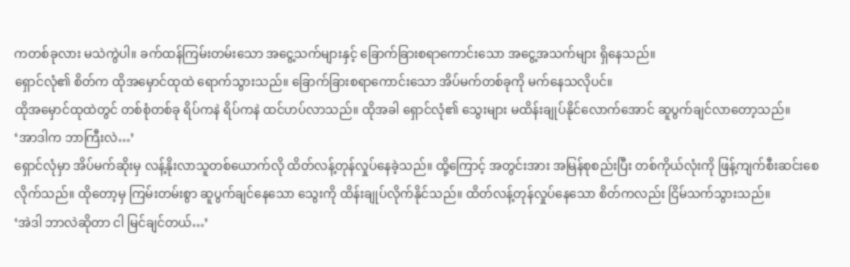ကတစ်ခုလား မသဲကွဲပါ။ ခက်ထန်ကြမ်းတမ်းသော အငွေ့သက်များနှင့် ခြောက်ခြားစရာကောင်းသော အငွေ့အသက်များ ရှိနေသည်။
ရှောင်လုံ၏ စိတ်က ထိုအမှောင်ထုထဲ ရောက်သွားသည်။ ခြောက်ခြားစရာကောင်းသော အိပ်မက်တစ်ခုကို မက်နေသလိုပင်။
ထိုအမှောင်ထုထဲတွင် တစ်စုံတစ်ခု ရိပ်ကနဲ ရိပ်ကနဲ ထင်ဟပ်လာသည်။ ထိုအခါ ရှောင်လုံ၏ သွေးများ မထိန်းချုပ်နိုင်လောက်အောင် ဆူပွက်ချင်လာတော့သည်။
‘အာဒါက ဘာကြီးလဲ…’
ရှောင်လုံမှာ အိပ်မက်ဆိုးမှ လန့်နိုးလာသူတစ်ယောက်လို ထိတ်လန့်တုန်လှုပ်နေခဲ့သည်။ ထို့ကြောင့် အတွင်းအား အမြန်စုစည်းပြီး တစ်ကိုယ်လုံးကို ဖြန့်ကျက်စီးဆင်းစေလိုက်သည်။ ထိုတော့မှ ကြမ်းတမ်းစွာ ဆူပွက်ချင်နေသော သွေးကို ထိန်းချုပ်လိုက်နိုင်သည်။ ထိတ်လန့်တုန်လှုပ်နေသော စိတ်ကလည်း ငြိမ်သက်သွားသည်။
‘အဲဒါ ဘာလဲဆိုတာ ငါ မြင်ချင်တယ်…’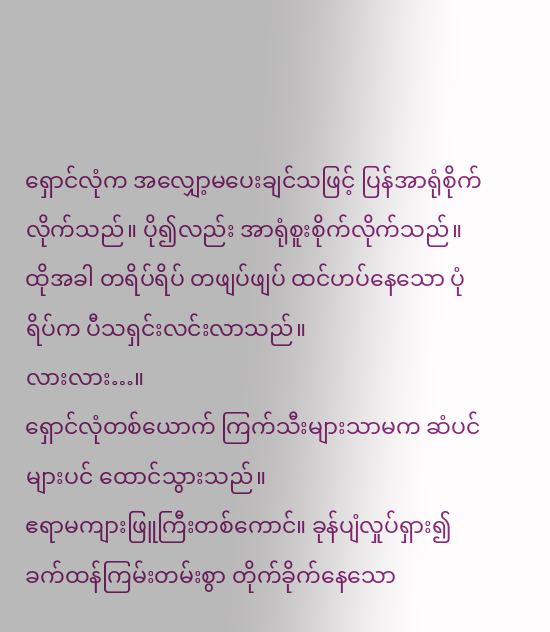ရှောင်လုံက အလျှော့မပေးချင်သဖြင့် ပြန်အာရုံစိုက်လိုက်သည်။ ပို၍လည်း အာရုံစူးစိုက်လိုက်သည်။
ထိုအခါ တရိပ်ရိပ် တဖျပ်ဖျပ် ထင်ဟပ်နေသော ပုံရိပ်က ပီသရှင်းလင်းလာသည်။
လားလား…။
ရှောင်လုံတစ်ယောက် ကြက်သီးများသာမက ဆံပင်များပင် ထောင်သွားသည်။
ဧရာမကျားဖြူကြီးတစ်ကောင်။ ခုန်ပျံလှုပ်ရှား၍ ခက်ထန်ကြမ်းတမ်းစွာ တိုက်ခိုက်နေသော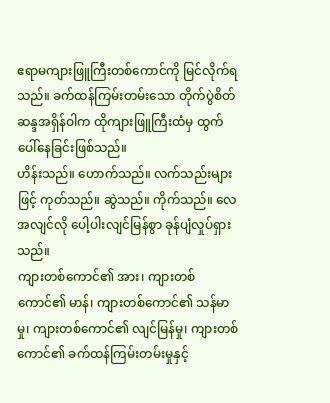ဧရာမကျားဖြူကြီးတစ်ကောင်ကို မြင်လိုက်ရသည်။ ခက်ထန်ကြမ်းတမ်းသော တိုက်ပွဲစိတ်ဆန္ဒအရှိန်ဝါက ထိုကျားဖြူကြီးထံမှ ထွက်ပေါ်နေခြင်းဖြစ်သည်။
ဟိန်းသည်။ ဟောက်သည်။ လက်သည်းများဖြင့် ကုတ်သည်။ ဆွဲသည်။ ကိုက်သည်။ လေအလျင်လို ပေါ့ပါးလျင်မြန်စွာ ခုန်ပျံလှုပ်ရှားသည်။
ကျားတစ်ကောင်၏ အား၊ ကျားတစ်ကောင်၏ မာန်၊ ကျားတစ်ကောင်၏ သန်မာမှု၊ ကျားတစ်ကောင်၏ လျင်မြန်မှု၊ ကျားတစ်ကောင်၏ ခက်ထန်ကြမ်းတမ်းမှုနှင့်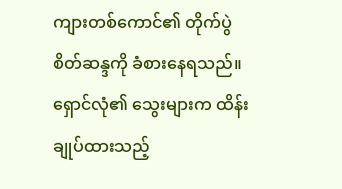ကျားတစ်ကောင်၏ တိုက်ပွဲစိတ်ဆန္ဒကို ခံစားနေရသည်။
ရှောင်လုံ၏ သွေးများက ထိန်းချုပ်ထားသည့်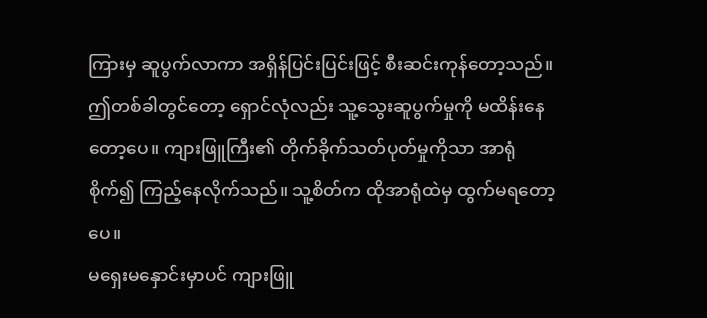ကြားမှ ဆူပွက်လာကာ အရှိန်ပြင်းပြင်းဖြင့် စီးဆင်းကုန်တော့သည်။
ဤတစ်ခါတွင်တော့ ရှောင်လုံလည်း သူ့သွေးဆူပွက်မှုကို မထိန်းနေတော့ပေ။ ကျားဖြူကြီး၏ တိုက်ခိုက်သတ်ပုတ်မှုကိုသာ အာရုံစိုက်၍ ကြည့်နေလိုက်သည်။ သူ့စိတ်က ထိုအာရုံထဲမှ ထွက်မရတော့ပေ။
မရှေးမနှောင်းမှာပင် ကျားဖြူ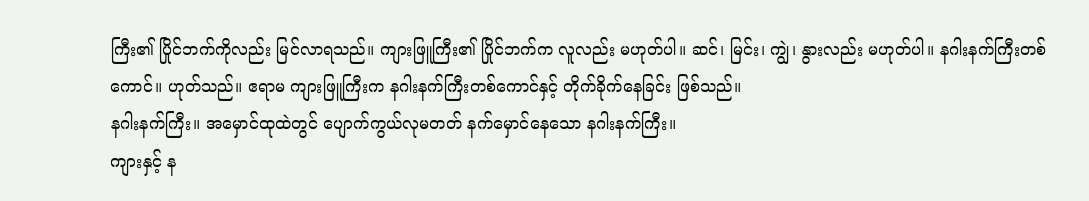ကြီး၏ ပြိုင်ဘက်ကိုလည်း မြင်လာရသည်။ ကျားဖြူကြီး၏ ပြိုင်ဘက်က လူလည်း မဟုတ်ပါ။ ဆင်၊ မြင်း၊ ကျွဲ၊ နွားလည်း မဟုတ်ပါ။ နဂါးနက်ကြီးတစ်ကောင်။ ဟုတ်သည်။ ဧရာမ ကျားဖြူကြီးက နဂါးနက်ကြီးတစ်ကောင်နှင့် တိုက်ခိုက်နေခြင်း ဖြစ်သည်။
နဂါးနက်ကြီး။ အမှောင်ထုထဲတွင် ပျောက်ကွယ်လုမတတ် နက်မှောင်နေသော နဂါးနက်ကြီး။
ကျားနှင့် န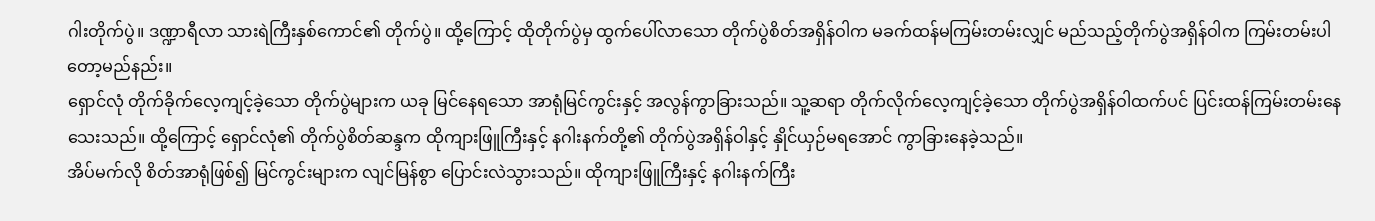ဂါးတိုက်ပွဲ။ ဒဏ္ဍာရီလာ သားရဲကြီးနှစ်ကောင်၏ တိုက်ပွဲ။ ထို့ကြောင့် ထိုတိုက်ပွဲမှ ထွက်ပေါ်လာသော တိုက်ပွဲစိတ်အရှိန်ဝါက မခက်ထန်မကြမ်းတမ်းလျှင် မည်သည့်တိုက်ပွဲအရှိန်ဝါက ကြမ်းတမ်းပါတော့မည်နည်း။
ရှောင်လုံ တိုက်ခိုက်လေ့ကျင့်ခဲ့သော တိုက်ပွဲများက ယခု မြင်နေရသော အာရုံမြင်ကွင်းနှင့် အလွန်ကွာခြားသည်။ သူ့ဆရာ တိုက်လိုက်လေ့ကျင့်ခဲ့သော တိုက်ပွဲအရှိန်ဝါထက်ပင် ပြင်းထန်ကြမ်းတမ်းနေသေးသည်။ ထို့ကြောင့် ရှောင်လုံ၏ တိုက်ပွဲစိတ်ဆန္ဒက ထိုကျားဖြူကြီးနှင့် နဂါးနက်တို့၏ တိုက်ပွဲအရှိန်ဝါနှင့် နှိုင်ယှဉ်မရအောင် ကွာခြားနေခဲ့သည်။
အိပ်မက်လို စိတ်အာရုံဖြစ်၍ မြင်ကွင်းများက လျင်မြန်စွာ ပြောင်းလဲသွားသည်။ ထိုကျားဖြူကြီးနှင့် နဂါးနက်ကြီး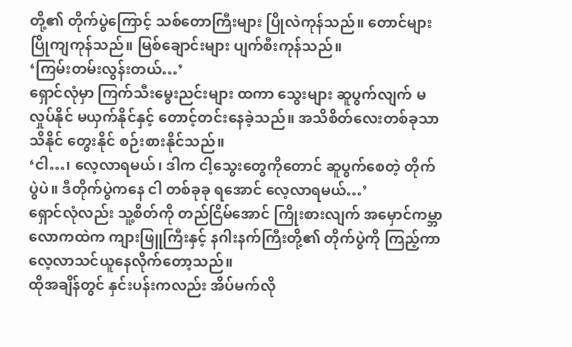တို့၏ တိုက်ပွဲကြောင့် သစ်တောကြီးများ ပြိုလဲကုန်သည်။ တောင်များ ပြိုကျကုန်သည်။ မြစ်ချောင်းများ ပျက်စီးကုန်သည်။
‘ကြမ်းတမ်းလွန်းတယ်…’
ရှောင်လုံမှာ ကြက်သီးမွေးညင်းများ ထကာ သွေးများ ဆူပွက်လျက် မလှုပ်နိုင် မယှက်နိုင်နှင့် တောင့်တင်းနေခဲ့သည်။ အသိစိတ်လေးတစ်ခုသာ သိနိုင် တွေးနိုင် စဉ်းစားနိုင်သည်။
‘ငါ…၊ လေ့လာရမယ်၊ ဒါက ငါ့သွေးတွေကိုတောင် ဆူပွက်စေတဲ့ တိုက်ပွဲပဲ။ ဒီတိုက်ပွဲကနေ ငါ တစ်ခုခု ရအောင် လေ့လာရမယ်…’
ရှောင်လုံလည်း သူ့စိတ်ကို တည်ငြိမ်အောင် ကြိုးစားလျက် အမှောင်ကမ္ဘာလောကထဲက ကျားဖြူကြီးနှင့် နဂါးနက်ကြီးတို့၏ တိုက်ပွဲကို ကြည့်ကာ လေ့လာသင်ယူနေလိုက်တော့သည်။
ထိုအချိန်တွင် နှင်းပန်းကလည်း အိပ်မက်လို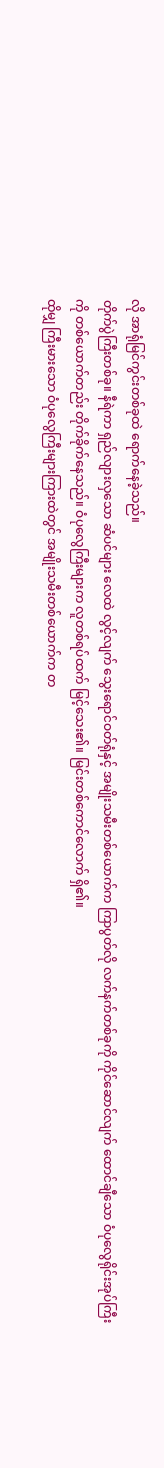လို အာရုံမြင်ကွင်းတစ်ခုထဲ ရောက်နေခဲ့သည်။
တိုက်ပွဲကြီးတစ်ခု။ နီရဲကာ ရှည်လျားလှသော ဆံပင်များ လေထဲ လွင့်လျက် သွေးရောင်ဝတ်ရုံနှင့် အမျိုးသမီးတစ်ယောက်က ကြာပွတ်လို လက်နက်တစ်ခုကို ကိုင်ဆောင်လျက် ထောင်ချီသော ဝံပုလွေရိုင်းအုပ်ကြီးကို တစ်ယောက်တည်း တိုက်ခိုက်နေသည်။ ဝံပုလွေကြီးများက လူတစ်ရပ်ထက် မြင့်သေး၏။ မြင်းတစ်ကောင်လောက် ရှိ၏။
ထိုမျှ ကြီးမားသော ဝံပုလွေကြီးများကြားထဲတွင် အမျိုးသမီးတစ်ယောက်က တ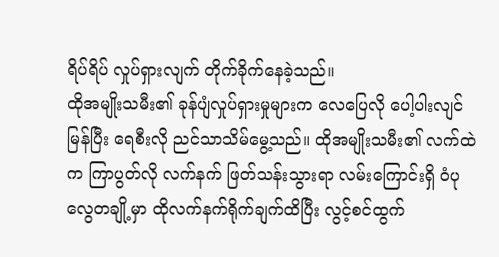ရိပ်ရိပ် လှုပ်ရှားလျက် တိုက်ခိုက်နေခဲ့သည်။
ထိုအမျိုးသမီး၏ ခုန်ပျံလှုပ်ရှားမှုများက လေပြေလို ပေါ့ပါးလျင်မြန်ပြီး ရေစီးလို ညင်သာသိမ်မွေ့သည်။ ထိုအမျိုးသမီး၏ လက်ထဲက ကြာပွတ်လို လက်နက် ဖြတ်သန်းသွားရာ လမ်းကြောင်းရှိ ဝံပုလွေတချို့မှာ ထိုလက်နက်ရိုက်ချက်ထိပြီး လွင့်စင်ထွက်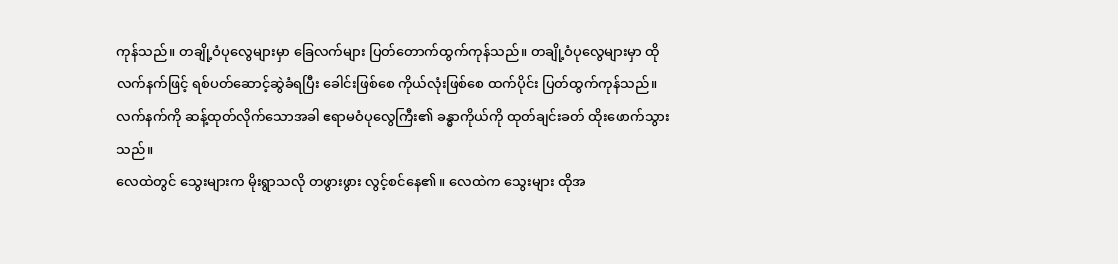ကုန်သည်။ တချို့ဝံပုလွေများမှာ ခြေလက်များ ပြတ်တောက်ထွက်ကုန်သည်။ တချို့ဝံပုလွေများမှာ ထိုလက်နက်ဖြင့် ရစ်ပတ်ဆောင့်ဆွဲခံရပြီး ခေါင်းဖြစ်စေ ကိုယ်လုံးဖြစ်စေ ထက်ပိုင်း ပြတ်ထွက်ကုန်သည်။ လက်နက်ကို ဆန့်ထုတ်လိုက်သောအခါ ဧရာမဝံပုလွေကြီး၏ ခန္ဓာကိုယ်ကို ထုတ်ချင်းခတ် ထိုးဖောက်သွားသည်။
လေထဲတွင် သွေးများက မိုးရွာသလို တဖွားဖွား လွင့်စင်နေ၏။ လေထဲက သွေးများ ထိုအ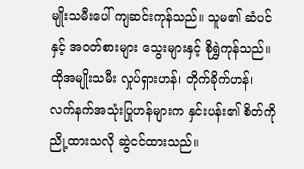မျိုးသမီးပေါ် ကျဆင်းကုန်သည်။ သူမ၏ ဆံပင်နှင့် အဝတ်စားများ သွေးများနှင့် စိုရွှဲကုန်သည်။
ထိုအမျိုးသမီး လှုပ်ရှားဟန်၊ တိုက်ခိုက်ဟန်၊ လက်နက်အသုံးပြုဟန်များက နှင်းပန်း၏ စိတ်ကို ညို့ထားသလို ဆွဲငင်ထားသည်။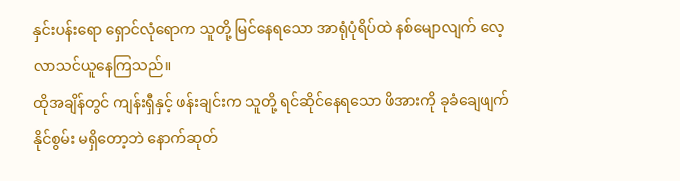နှင်းပန်းရော ရှောင်လုံရောက သူတို့ မြင်နေရသော အာရုံပုံရိပ်ထဲ နစ်မျောလျက် လေ့လာသင်ယူနေကြသည်။
ထိုအချိန်တွင် ကျန်းရှီနှင့် ဖန်းချင်းက သူတို့ ရင်ဆိုင်နေရသော ဖိအားကို ခုခံချေဖျက်နိုင်စွမ်း မရှိတော့ဘဲ နောက်ဆုတ်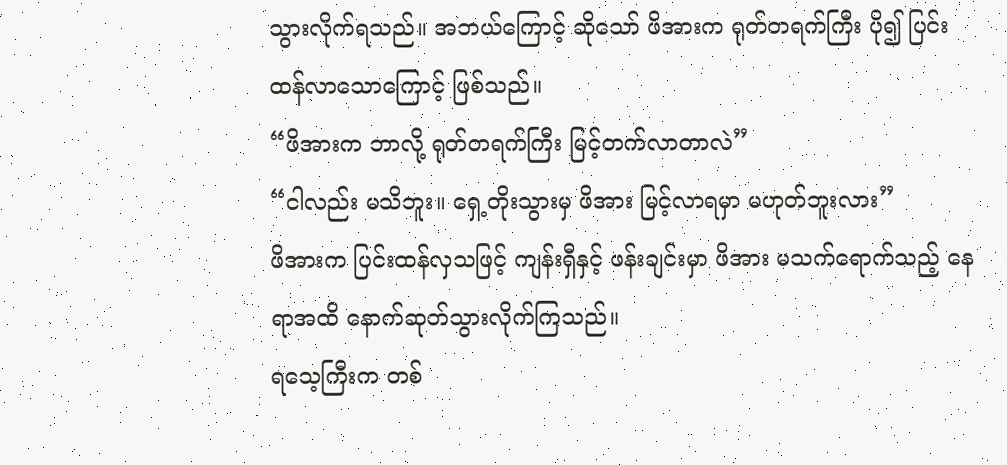သွားလိုက်ရသည်။ အဘယ်ကြောင့် ဆိုသော် ဖိအားက ရုတ်တရက်ကြီး ပို၍ ပြင်းထန်လာသောကြောင့် ဖြစ်သည်။
“ဖိအားက ဘာလို့ ရုတ်တရက်ကြီး မြင့်တက်လာတာလဲ”
“ငါလည်း မသိဘူး။ ရှေ့တိုးသွားမှ ဖိအား မြင့်လာရမှာ မဟုတ်ဘူးလား”
ဖိအားက ပြင်းထန်လှသဖြင့် ကျန်းရှီနှင့် ဖန်းချင်းမှာ ဖိအား မသက်ရောက်သည့် နေရာအထိ နောက်ဆုတ်သွားလိုက်ကြသည်။
ရသေ့ကြီးက တစ်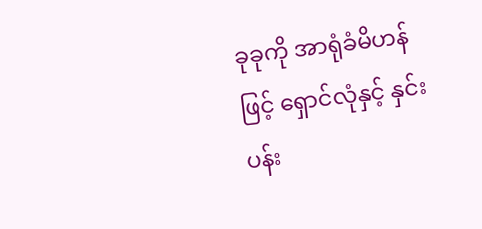ခုခုကို အာရုံခံမိဟန်ဖြင့် ရှောင်လုံနှင့် နှင်းပန်း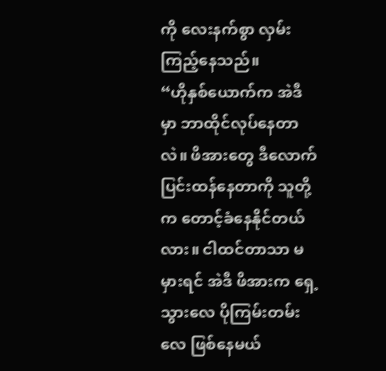ကို လေးနက်စွာ လှမ်းကြည့်နေသည်။
“ဟိုနှစ်ယောက်က အဲဒီမှာ ဘာထိုင်လုပ်နေတာလဲ။ ဖိအားတွေ ဒီလောက် ပြင်းထန်နေတာကို သူတို့က တောင့်ခံနေနိုင်တယ်လား။ ငါထင်တာသာ မမှားရင် အဲဒီ ဖိအားက ရှေ့သွားလေ ပိုကြမ်းတမ်းလေ ဖြစ်နေမယ်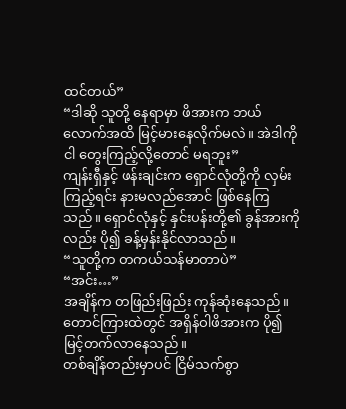ထင်တယ်”
“ဒါဆို သူတို့ နေရာမှာ ဖိအားက ဘယ်လောက်အထိ မြင့်မားနေလိုက်မလဲ။ အဲဒါကို ငါ တွေးကြည့်လို့တောင် မရဘူး”
ကျန်းရှီနှင့် ဖန်းချင်းက ရှောင်လုံတို့ကို လှမ်းကြည့်ရင်း နားမလည်အောင် ဖြစ်နေကြသည်။ ရှောင်လုံနှင့် နှင်းပန်းတို့၏ ခွန်အားကိုလည်း ပို၍ ခန့်မှန်းနိုင်လာသည်။
“သူတို့က တကယ်သန်မာတာပဲ”
“အင်း…”
အချိန်က တဖြည်းဖြည်း ကုန်ဆုံးနေသည်။
တောင်ကြားထဲတွင် အရှိန်ဝါဖိအားက ပို၍ မြင့်တက်လာနေသည်။
တစ်ချိန်တည်းမှာပင် ငြိမ်သက်စွာ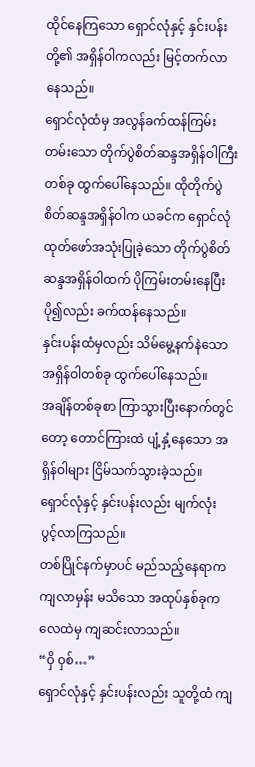ထိုင်နေကြသော ရှောင်လုံနှင့် နှင်းပန်းတို့၏ အရှိန်ဝါကလည်း မြင့်တက်လာနေသည်။
ရှောင်လုံထံမှ အလွန်ခက်ထန်ကြမ်းတမ်းသော တိုက်ပွဲစိတ်ဆန္ဒအရှိန်ဝါကြီးတစ်ခု ထွက်ပေါ်နေသည်။ ထိုတိုက်ပွဲစိတ်ဆန္ဒအရှိန်ဝါက ယခင်က ရှောင်လုံ ထုတ်ဖော်အသုံးပြုခဲ့သော တိုက်ပွဲစိတ်ဆန္ဒအရှိန်ဝါထက် ပိုကြမ်းတမ်းနေပြီး ပို၍လည်း ခက်ထန်နေသည်။
နှင်းပန်းထံမှလည်း သိမ်မွေ့နက်နဲသော အရှိန်ဝါတစ်ခု ထွက်ပေါ်နေသည်။
အချိန်တစ်ခုစာ ကြာသွားပြီးနောက်တွင်တော့ တောင်ကြားထဲ ပျံ့နှံ့နေသော အရှိန်ဝါများ ငြိမ်သက်သွားခဲ့သည်။
ရှောင်လုံနှင့် နှင်းပန်းလည်း မျက်လုံး ပွင့်လာကြသည်။
တစ်ပြိုင်နက်မှာပင် မည်သည့်နေရာက ကျလာမှန်း မသိသော အထုပ်နှစ်ခုက လေထဲမှ ကျဆင်းလာသည်။
“ဝှိ ဝှစ်…”
ရှောင်လုံနှင့် နှင်းပန်းလည်း သူတို့ထံ ကျ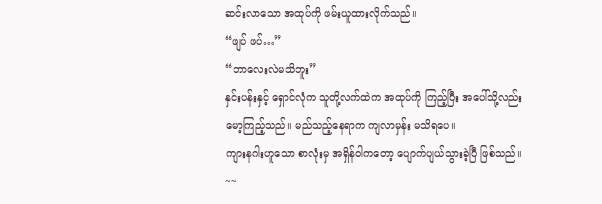ဆင်းလာသော အထုပ်ကို ဖမ်းယူထားလိုက်သည်။
“ဖျပ် ဖပ်…”
“ဘာလေးလဲမသိဘူး”
နှင်းပန်းနှင့် ရှောင်လုံက သူတို့လက်ထဲက အထုပ်ကို ကြည့်ပြီး အပေါ်သို့လည်း မော့ကြည့်သည်။ မည်သည့်နေရာက ကျလာမှန်း မသိရပေ။
ကျားနဂါးဟူသော စာလုံးမှ အရှိန်ဝါကတော့ ပျောက်ပျယ်သွားခဲ့ပြီ ဖြစ်သည်။
~~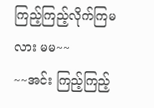ကြည့်ကြည့်လိုက်ကြမလား မမ~~
~~အင်း ကြည့်ကြည့်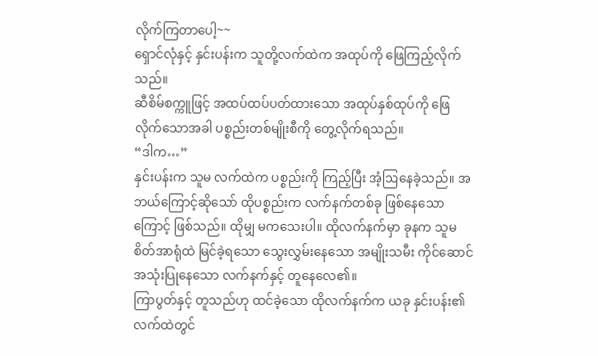လိုက်ကြတာပေါ့~~
ရှောင်လုံနှင့် နှင်းပန်းက သူတို့လက်ထဲက အထုပ်ကို ဖြေကြည့်လိုက်သည်။
ဆီစိမ်စက္ကူဖြင့် အထပ်ထပ်ပတ်ထားသော အထုပ်နှစ်ထုပ်ကို ဖြေလိုက်သောအခါ ပစ္စည်းတစ်မျိုးစီကို တွေ့လိုက်ရသည်။
“ဒါက…”
နှင်းပန်းက သူမ လက်ထဲက ပစ္စည်းကို ကြည့်ပြီး အံ့ဩနေခဲ့သည်။ အဘယ်ကြောင့်ဆိုသော် ထိုပစ္စည်းက လက်နက်တစ်ခု ဖြစ်နေသောကြောင့် ဖြစ်သည်။ ထိုမျှ မကသေးပါ။ ထိုလက်နက်မှာ ခုနက သူမ စိတ်အာရုံထဲ မြင်ခဲ့ရသော သွေးလွှမ်းနေသော အမျိုးသမီး ကိုင်ဆောင် အသုံးပြုနေသော လက်နက်နှင့် တူနေလေ၏။
ကြာပွတ်နှင့် တူသည်ဟု ထင်ခဲ့သော ထိုလက်နက်က ယခု နှင်းပန်း၏ လက်ထဲတွင်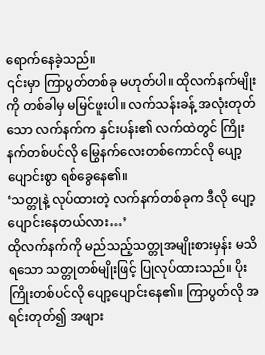ရောက်နေခဲ့သည်။
၎င်းမှာ ကြာပွတ်တစ်ခု မဟုတ်ပါ။ ထိုလက်နက်မျိုးကို တစ်ခါမှ မမြင်ဖူးပါ။ လက်သန်းခန့် အလုံးတုတ်သော လက်နက်က နှင်းပန်း၏ လက်ထဲတွင် ကြိုးနက်တစ်ပင်လို မြွေနက်လေးတစ်ကောင်လို ပျော့ပျောင်းစွာ ရစ်ခွေနေ၏။
‘သတ္တုနဲ့ လုပ်ထားတဲ့ လက်နက်တစ်ခုက ဒီလို ပျော့ပျောင်းနေတယ်လား…’
ထိုလက်နက်ကို မည်သည့်သတ္တုအမျိုးစားမှန်း မသိရသော သတ္တုတစ်မျိုးဖြင့် ပြုလုပ်ထားသည်။ ပိုးကြိုးတစ်ပင်လို ပျော့ပျောင်းနေ၏။ ကြာပွတ်လို အရင်းတုတ်၍ အဖျား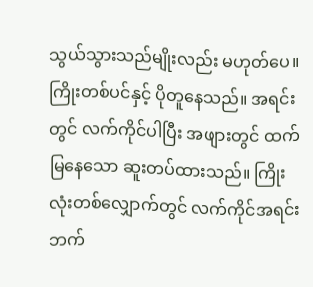သွယ်သွားသည်မျိုးလည်း မဟုတ်ပေ။ ကြိုးတစ်ပင်နှင့် ပိုတူနေသည်။ အရင်းတွင် လက်ကိုင်ပါပြီး အဖျားတွင် ထက်မြနေသော ဆူးတပ်ထားသည်။ ကြိုးလုံးတစ်လျှောက်တွင် လက်ကိုင်အရင်းဘက်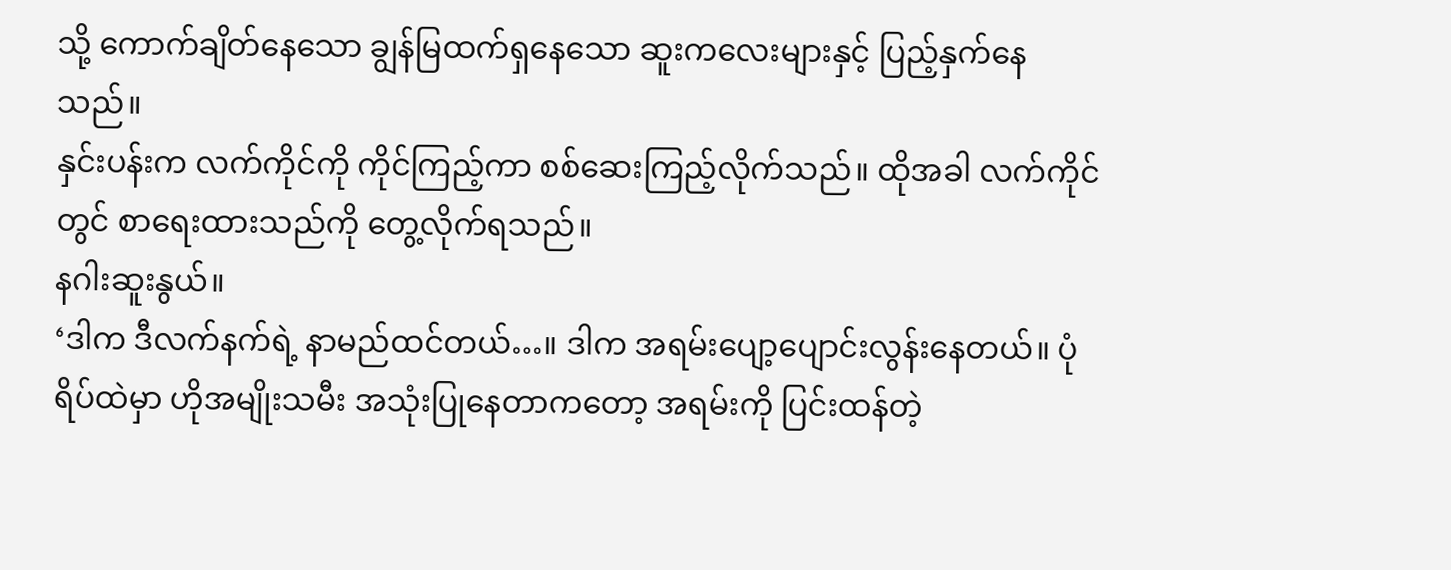သို့ ကောက်ချိတ်နေသော ချွန်မြထက်ရှနေသော ဆူးကလေးများနှင့် ပြည့်နှက်နေသည်။
နှင်းပန်းက လက်ကိုင်ကို ကိုင်ကြည့်ကာ စစ်ဆေးကြည့်လိုက်သည်။ ထိုအခါ လက်ကိုင်တွင် စာရေးထားသည်ကို တွေ့လိုက်ရသည်။
နဂါးဆူးနွယ်။
‘ဒါက ဒီလက်နက်ရဲ့ နာမည်ထင်တယ်…။ ဒါက အရမ်းပျော့ပျောင်းလွန်းနေတယ်။ ပုံရိပ်ထဲမှာ ဟိုအမျိုးသမီး အသုံးပြုနေတာကတော့ အရမ်းကို ပြင်းထန်တဲ့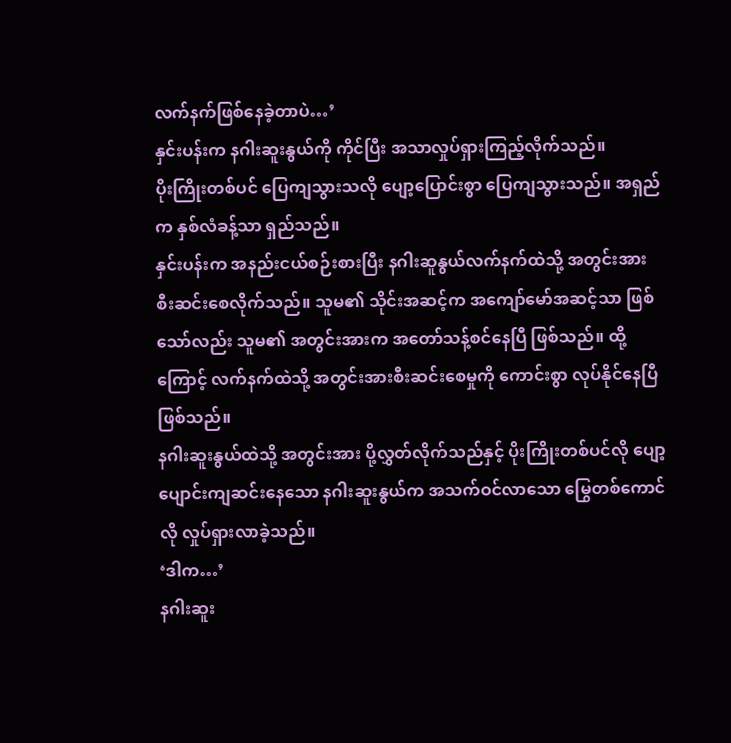လက်နက်ဖြစ်နေခဲ့တာပဲ…’
နှင်းပန်းက နဂါးဆူးနွယ်ကို ကိုင်ပြီး အသာလှုပ်ရှားကြည့်လိုက်သည်။
ပိုးကြိုးတစ်ပင် ပြေကျသွားသလို ပျော့ပြောင်းစွာ ပြေကျသွားသည်။ အရှည်က နှစ်လံခန့်သာ ရှည်သည်။
နှင်းပန်းက အနည်းငယ်စဉ်းစားပြီး နဂါးဆူနွယ်လက်နက်ထဲသို့ အတွင်းအား စီးဆင်းစေလိုက်သည်။ သူမ၏ သိုင်းအဆင့်က အကျော်မော်အဆင့်သာ ဖြစ်သော်လည်း သူမ၏ အတွင်းအားက အတော်သန့်စင်နေပြီ ဖြစ်သည်။ ထို့ကြောင့် လက်နက်ထဲသို့ အတွင်းအားစီးဆင်းစေမှုကို ကောင်းစွာ လုပ်နိုင်နေပြီ ဖြစ်သည်။
နဂါးဆူးနွယ်ထဲသို့ အတွင်းအား ပို့လွှတ်လိုက်သည်နှင့် ပိုးကြိုးတစ်ပင်လို ပျော့ပျောင်းကျဆင်းနေသော နဂါးဆူးနွယ်က အသက်ဝင်လာသော မြွေတစ်ကောင်လို လှုပ်ရှားလာခဲ့သည်။
‘ဒါက…’
နဂါးဆူး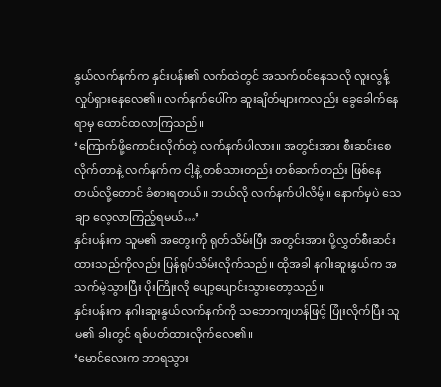နွယ်လက်နက်က နှင်းပန်း၏ လက်ထဲတွင် အသက်ဝင်နေသလို လူးလွန့်လှုပ်ရှားနေလေ၏။ လက်နက်ပေါ်က ဆူးချိတ်များကလည်း ခွေခေါက်နေရာမှ ထောင်ထလာကြသည်။
‘ကြောက်ဖို့ကောင်းလိုက်တဲ့ လက်နက်ပါလား။ အတွင်းအား စီးဆင်းစေလိုက်တာနဲ့ လက်နက်က ငါ့နဲ့ တစ်သားတည်း တစ်ဆက်တည်း ဖြစ်နေတယ်လို့တောင် ခံစားရတယ်။ ဘယ်လို လက်နက်ပါလိမ့်။ နောက်မှပဲ သေချာ လေ့လာကြည့်ရမယ်…’
နှင်းပန်းက သူမ၏ အတွေးကို ရုတ်သိမ်းပြီး အတွင်းအား ပို့လွှတ်စီးဆင်းထားသည်ကိုလည်း ပြန်ရုပ်သိမ်းလိုက်သည်။ ထိုအခါ နဂါးဆူးနွယ်က အသက်မဲ့သွားပြီး ပိုးကြိုးလို ပျော့ပျောင်းသွားတော့သည်။
နှင်းပန်းက နဂါးဆူးနွယ်လက်နက်ကို သဘောကျဟန်ဖြင့် ပြုံးလိုက်ပြီး သူမ၏ ခါးတွင် ရစ်ပတ်ထားလိုက်လေ၏။
‘မောင်လေးက ဘာရသွား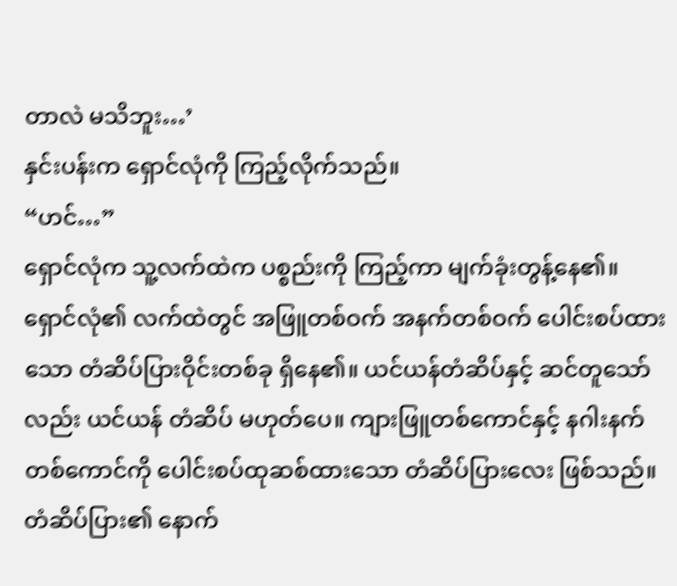တာလဲ မသိဘူး…’
နှင်းပန်းက ရှောင်လုံကို ကြည့်လိုက်သည်။
“ဟင်…”
ရှောင်လုံက သူ့လက်ထဲက ပစ္စည်းကို ကြည့်ကာ မျက်ခုံးတွန့်နေ၏။
ရှောင်လုံ၏ လက်ထဲတွင် အဖြူတစ်ဝက် အနက်တစ်ဝက် ပေါင်းစပ်ထားသော တံဆိပ်ပြားဝိုင်းတစ်ခု ရှိနေ၏။ ယင်ယန်တံဆိပ်နှင့် ဆင်တူသော်လည်း ယင်ယန် တံဆိပ် မဟုတ်ပေ။ ကျားဖြူတစ်ကောင်နှင့် နဂါးနက်တစ်ကောင်ကို ပေါင်းစပ်ထုဆစ်ထားသော တံဆိပ်ပြားလေး ဖြစ်သည်။
တံဆိပ်ပြား၏ နောက်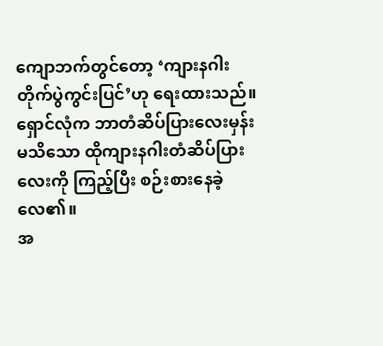ကျောဘက်တွင်တော့ ‘ကျားနဂါးတိုက်ပွဲကွင်းပြင်’ဟု ရေးထားသည်။
ရှောင်လုံက ဘာတံဆိပ်ပြားလေးမှန်း မသိသော ထိုကျားနဂါးတံဆိပ်ပြားလေးကို ကြည့်ပြီး စဉ်းစားနေခဲ့လေ၏။
အ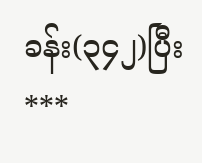ခန်း(၃၄၂)ပြီး
***